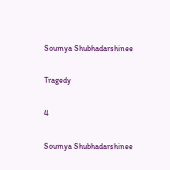Soumya Shubhadarshinee

Tragedy

4

Soumya Shubhadarshinee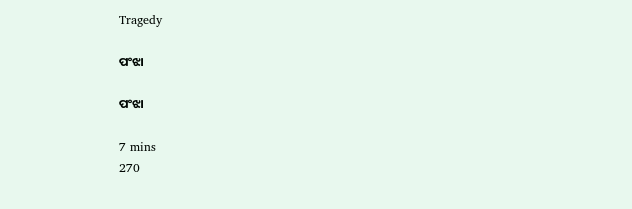Tragedy

ପଂଝା

ପଂଝା

7 mins
270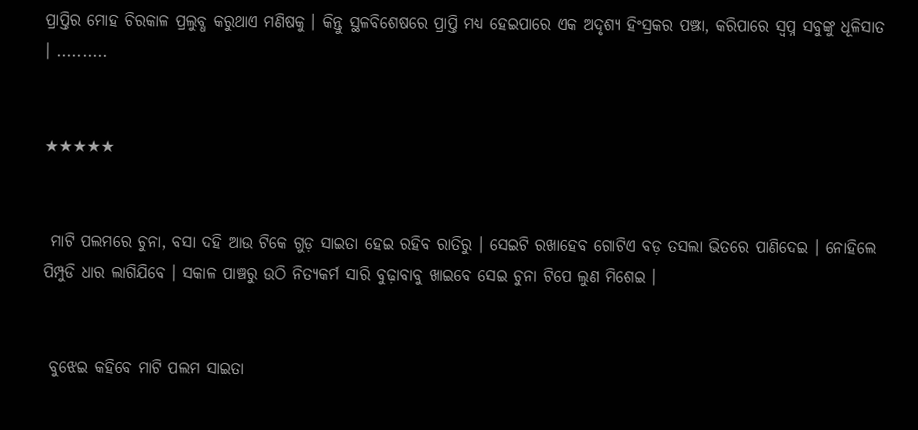ପ୍ରାପ୍ତିର ମୋହ ଚିରକାଳ ପ୍ରଲୁବ୍ଧ କରୁଥାଏ ମଣିଷକୁ । କିନ୍ତୁ ସ୍ଥଳବିଶେଷରେ ପ୍ରାପ୍ତି ମଧ୍ୟ ହେଇପାରେ ଏକ ଅଦୃଶ୍ୟ ହିଂସ୍ରକର ପଞ୍ଝା, କରିପାରେ ସ୍ୱପ୍ନ ସବୁଙ୍କୁ ଧୂଳିସାତ । ..........


★★★★★


 ମାଟି ପଲମରେ ଚୁନା, ବସା ଦହି ଆଉ ଟିକେ ଗୁଡ଼ ସାଇତା ହେଇ ରହିବ ରାତିରୁ । ସେଇଟି ରଖାହେବ ଗୋଟିଏ ବଡ଼ ତସଲା ଭିତରେ ପାଣିଦେଇ । ନୋହିଲେ ପିମ୍ପୁଡି ଧାର ଲାଗିଯିବେ । ସକାଳ ପାଞ୍ଚରୁ ଉଠି ନିତ୍ୟକର୍ମ ସାରି ବୁଢ଼ାବାବୁ ଖାଇବେ ସେଇ ଚୁନା ଟିପେ ଲୁଣ ମିଶେଇ ।


 ବୁଝେଇ କହିବେ ମାଟି ପଲମ ସାଇତା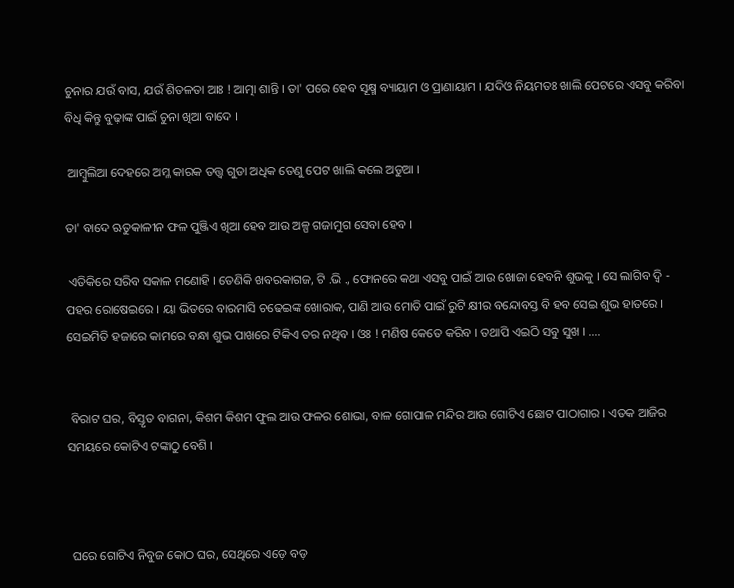ଚୁନାର ଯଉଁ ବାସ, ଯଉଁ ଶିତଳତା ଆଃ ! ଆତ୍ମା ଶାନ୍ତି । ତା' ପରେ ହେବ ସୂକ୍ଷ୍ମ ବ୍ୟାୟାମ ଓ ପ୍ରାଣାୟାମ । ଯଦିଓ ନିୟମତଃ ଖାଲି ପେଟରେ ଏସବୁ କରିବା ବିଧି କିନ୍ତୁ ବୁଢ଼ାଙ୍କ ପାଇଁ ଚୁନା ଖିଆ ବାଦେ ।

 ଆମ୍ବୁଲିଆ ଦେହରେ ଅମ୍ଳ କାରକ ତତ୍ତ୍ୱ ଗୁଡା ଅଧିକ ତେଣୁ ପେଟ ଖାଲି କଲେ ଅଡୁଆ ।

ତା' ବାଦେ ଋତୁକାଳୀନ ଫଳ ପୁଞ୍ଜିଏ ଖିଆ ହେବ ଆଉ ଅଳ୍ପ ଗଜାମୁଗ ସେବା ହେବ ।

 ଏତିକିରେ ସରିବ ସକାଳ ମଣୋହି । ତେଣିକି ଖବରକାଗଜ, ଟି .ଭି ., ଫୋନରେ କଥା ଏସବୁ ପାଇଁ ଆଉ ଖୋଜା ହେବନି ଶୁଭକୁ । ସେ ଲାଗିବ ଦ୍ଵି - ପହର ରୋଷେଇରେ । ୟା ଭିତରେ ବାରମାସି ଚଢେଇଙ୍କ ଖୋରାକ, ପାଣି ଆଉ ମୋତି ପାଇଁ ରୁଟି କ୍ଷୀର ବନ୍ଦୋବସ୍ତ ବି ହବ ସେଇ ଶୁଭ ହାତରେ । ସେଇମିତି ହଜାରେ କାମରେ ବନ୍ଧା ଶୁଭ ପାଖରେ ଟିକିଏ ତର ନଥିବ । ଓଃ ! ମଣିଷ କେତେ କରିବ । ତଥାପି ଏଇଠି ସବୁ ସୁଖ । ....


 ବିରାଟ ଘର, ବିସ୍ତୃତ ବାଗନା, କିଶମ କିଶମ ଫୁଲ ଆଉ ଫଳର ଶୋଭା, ବାଳ ଗୋପାଳ ମନ୍ଦିର ଆଉ ଗୋଟିଏ ଛୋଟ ପାଠାଗାର । ଏତକ ଆଜିର ସମୟରେ କୋଟିଏ ଟଙ୍କାଠୁ ବେଶି ।



 ଘରେ ଗୋଟିଏ ନିବୁଜ କୋଠ ଘର, ସେଥିରେ ଏଡ଼େ ବଡ଼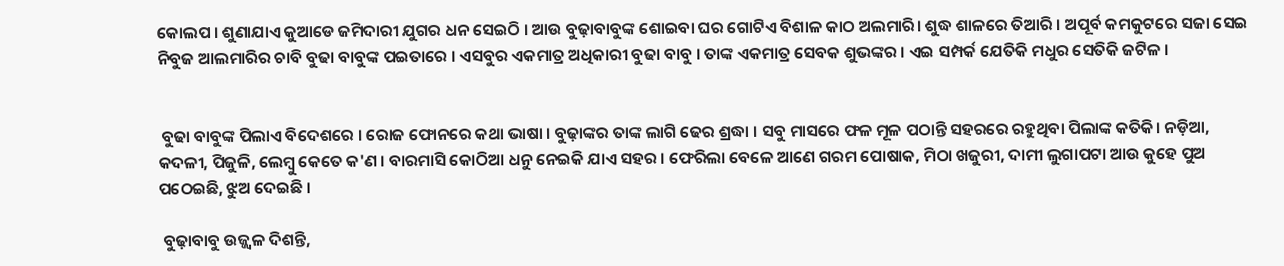କୋଲପ । ଶୁଣାଯାଏ କୁଆଡେ ଜମିଦାରୀ ଯୁଗର ଧନ ସେଇଠି । ଆଉ ବୁଢ଼ାବାବୁଙ୍କ ଶୋଇବା ଘର ଗୋଟିଏ ବିଶାଳ କାଠ ଅଲମାରି। ଶୁଦ୍ଧ ଶାଳରେ ତିଆରି । ଅପୂର୍ବ କମକୁଟରେ ସଜା ସେଇ ନିବୁଜ ଆଲମାରିର ଚାବି ବୁଢା ବାବୁଙ୍କ ପଇତାରେ । ଏସବୁର ଏକମାତ୍ର ଅଧିକାରୀ ବୁଢା ବାବୁ । ତାଙ୍କ ଏକମାତ୍ର ସେବକ ଶୁଭଙ୍କର । ଏଇ ସମ୍ପର୍କ ଯେତିକି ମଧୁର ସେତିକି ଜଟିଳ ।


 ବୁଢା ବାବୁଙ୍କ ପିଲାଏ ବିଦେଶରେ । ରୋଜ ଫୋନରେ କଥା ଭାଷା । ବୁଢ଼ାଙ୍କର ତାଙ୍କ ଲାଗି ଢେର ଶ୍ରଦ୍ଧା । ସବୁ ମାସରେ ଫଳ ମୂଳ ପଠାନ୍ତି ସହରରେ ରହୁଥିବା ପିଲାଙ୍କ କତିକି। ନଡ଼ିଆ, କଦଳୀ, ପିଜୁଳି, ଲେମ୍ବୁ କେତେ କ'ଣ । ବାରମାସି କୋଠିଆ ଧନୁ ନେଇକି ଯାଏ ସହର । ଫେରିଲା ବେଳେ ଆଣେ ଗରମ ପୋଷାକ, ମିଠା ଖଜୁରୀ, ଦାମୀ ଲୁଗାପଟା ଆଉ କୁହେ ପୁଅ ପଠେଇଛି, ଝୁଅ ଦେଇଛି ।

 ବୁଢ଼ାବାବୁ ଉଜ୍ଜ୍ୱଳ ଦିଶନ୍ତି,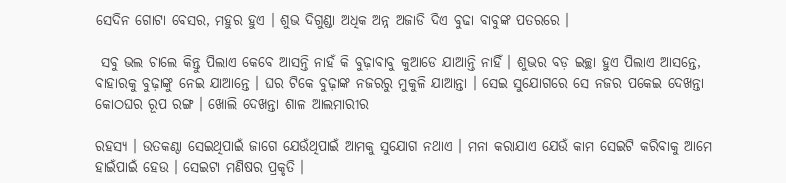ସେଦିନ ଗୋଟା ବେସର, ମହୁର ହୁଏ । ଶୁଭ ଦିଗୁଣ୍ଡା ଅଧିକ ଅନ୍ନ ଅଜାଡି ଦିଏ ବୁଢା ବାବୁଙ୍କ ପତରରେ ।

 ସବୁ ଭଲ ଚାଲେ କିନ୍ତୁ ପିଲାଏ କେବେ ଆସନ୍ତି ନାହଁ କି ବୁଢ଼ାବାବୁ କୁଆଡେ ଯାଆନ୍ତି ନାହିଁ । ଶୁଭର ବଡ଼ ଇଚ୍ଛା ହୁଏ ପିଲାଏ ଆସନ୍ତେ, ବାହାରକୁ ବୁଢ଼ାଙ୍କୁ ନେଇ ଯାଆନ୍ତେ । ଘର ଟିକେ ବୁଢ଼ାଙ୍କ ନଜରରୁ ମୁକୁଳି ଯାଆନ୍ତା । ସେଇ ସୁଯୋଗରେ ସେ ନଜର ପକେଇ ଦେଖନ୍ତା କୋଠଘର ରୂପ ରଙ୍ଗ । ଖୋଲି ଦେଖନ୍ତା ଶାଳ ଆଲମାରୀର

ରହସ୍ୟ । ଉତକଣ୍ଠା ସେଇଥିପାଇଁ ଜାଗେ ଯେଉଁଥିପାଇଁ ଆମକୁ ସୁଯୋଗ ନଥାଏ । ମନା କରାଯାଏ ଯେଉଁ କାମ ସେଇଟି କରିବାକୁ ଆମେ ହାଇଁପାଇଁ ହେଉ । ସେଇଟା ମଣିଷର ପ୍ରକୃତି ।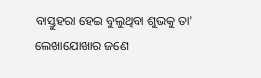ବାସ୍ତୁହରା ହେଇ ବୁଲୁଥିବା ଶୁଭକୁ ତା' ଲେଖାଯୋଖାର ଜଣେ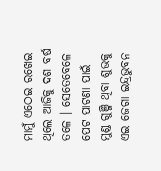ମାମୁଁ ଏଠେଇ ରଖେଇ ଥିଲେ ଆଜିକୁ ଦଶ ବର୍ଷ ତଳେ । ସେତେବେଳେ ପେଟ ପାଟଣା ପାଇଁ ମୁଣ୍ଡ ଗୁଞ୍ଜି ଥିବା ଶୁଭକୁ ଏଇ ଜେଗା ଇନ୍ଦ୍ରଭୁବନ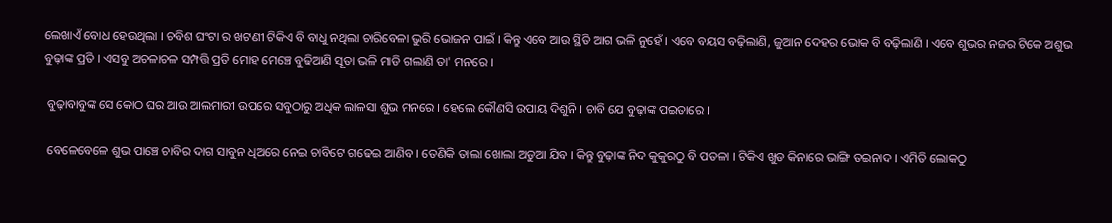ଲେଖାଏଁ ବୋଧ ହେଉଥିଲା । ଚବିଶ ଘଂଟା ର ଖଟଣୀ ଟିକିଏ ବି ବାଧୁ ନଥିଲା ଚାରିବେଳା ଭୁରି ଭୋଜନ ପାଇଁ । କିନ୍ତୁ ଏବେ ଆଉ ସ୍ଥିତି ଆଗ ଭଳି ନୁହେଁ । ଏବେ ବୟସ ବଢ଼ିଲାଣି, ଜୁଆନ ଦେହର ଭୋକ ବି ବଢ଼ିଲାଣି । ଏବେ ଶୁଭର ନଜର ଟିକେ ଅଶୁଭ ବୁଢ଼ାଙ୍କ ପ୍ରତି । ଏସବୁ ଅଚଳାଚଳ ସମ୍ପତ୍ତି ପ୍ରତି ମୋହ ମେଞ୍ଚେ ବୁଢିଆଣି ସୂତା ଭଳି ମାଡି ଗଲାଣି ତା' ମନରେ ।

 ବୁଢ଼ାବାବୁଙ୍କ ସେ କୋଠ ଘର ଆଉ ଆଲମାରୀ ଉପରେ ସବୁଠାରୁ ଅଧିକ ଲାଳସା ଶୁଭ ମନରେ । ହେଲେ କୌଣସି ଉପାୟ ଦିଶୁନି । ଚାବି ଯେ ବୁଢ଼ାଙ୍କ ପଇତାରେ ।

 ବେଳେବେଳେ ଶୁଭ ପାଞ୍ଚେ ଚାବିର ଦାଗ ସାବୁନ ଧିଅରେ ନେଇ ଚାବିଟେ ଗଢେଇ ଆଣିବ । ତେଣିକି ତାଲା ଖୋଲା ଅଡୁଆ ଯିବ । କିନ୍ତୁ ବୁଢ଼ାଙ୍କ ନିଦ କୁକୁରଠୁ ବି ପତଳା । ଟିକିଏ ଖୁଡ କିନାରେ ଭାଙ୍ଗି ତଇନାଦ । ଏମିତି ଲୋକଠୁ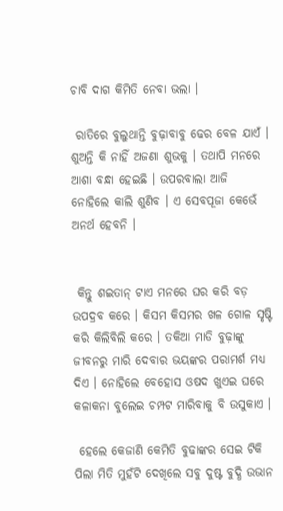ଚାବି ଦାଗ କିମିତି ନେବା ଭଲା ।

 ରାତିରେ ବୁଲୁଥାନ୍ତି ବୁଢ଼ାବାବୁ ଢେର ବେଳ ଯାଏଁ । ଶୁଅନ୍ତି କି ନାହିଁ ଅଜଣା ଶୁଭକୁ । ତଥାପି ମନରେ ଆଶା ବନ୍ଧା ହେଇଛି । ଉପରବାଲା ଆଜି ନୋହିଲେ କାଲି ଶୁଣିବ । ଏ ସେବପୂଜା କେଭେଁ ଅନର୍ଥ ହେବନି ।


 କିନ୍ତୁ ଶଇତାନ୍ ଟାଏ ମନରେ ଘର କରି ବଡ଼ ଉପଦ୍ରବ କରେ । କିସମ କିସମର ଖଳ ଗୋଳ ସୃଷ୍ଟି କରି କିଲିବିଲି କରେ । ତକିଆ ମାଡି ବୁଢ଼ାଙ୍କୁ ଜୀବନରୁ ମାରି ଦେବାର ଭୟଙ୍କର ପରାମର୍ଶ ମଧ୍ୟ ଦିଏ । ନୋହିଲେ ବେହୋସ ଓଷଦ ଖୁଏଇ ଘରେ କଳାକନା ବୁଲେଇ ଚମ୍ପଟ ମାରିବାକୁ ବି ଉସୁକାଏ ।

 ହେଲେ କେଜାଣି କେମିତି ବୁଢାଙ୍କର ସେଇ ଟିକି ପିଲା ମିତି ମୁହଁଟି ଦେଖିଲେ ସବୁ ଦୁଷ୍ଟ ବୁଦ୍ଧି ଉଭାନ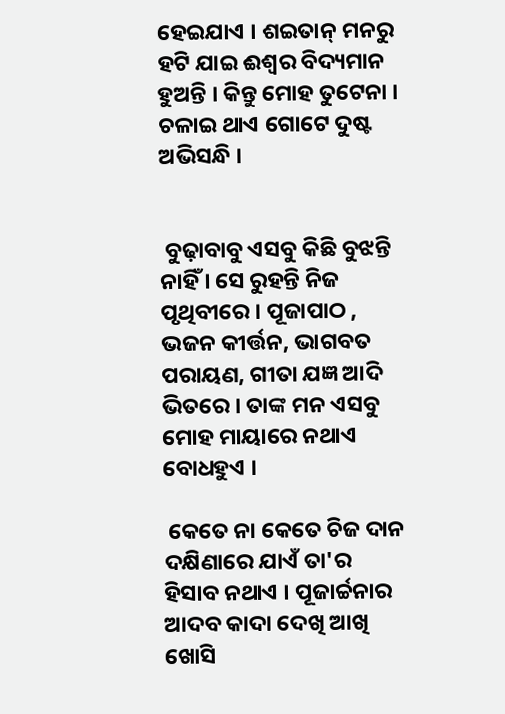ହେଇଯାଏ । ଶଇତାନ୍ ମନରୁ ହଟି ଯାଇ ଈଶ୍ୱର ବିଦ୍ୟମାନ ହୁଅନ୍ତି । କିନ୍ତୁ ମୋହ ତୁଟେନା । ଚଳାଇ ଥାଏ ଗୋଟେ ଦୁଷ୍ଟ ଅଭିସନ୍ଧି ।


 ବୁଢ଼ାବାବୁ ଏସବୁ କିଛି ବୁଝନ୍ତି ନାହିଁ । ସେ ରୁହନ୍ତି ନିଜ ପୃଥିବୀରେ । ପୂଜାପାଠ , ଭଜନ କୀର୍ତ୍ତନ, ଭାଗବତ ପରାୟଣ, ଗୀତା ଯଜ୍ଞ ଆଦି ଭିତରେ । ତାଙ୍କ ମନ ଏସବୁ ମୋହ ମାୟାରେ ନଥାଏ ବୋଧହୁଏ ।

 କେତେ ନା କେତେ ଚିଜ ଦାନ ଦକ୍ଷିଣାରେ ଯାଏଁ ତା'ର ହିସାବ ନଥାଏ । ପୂଜାର୍ଚ୍ଚନାର ଆଦବ କାଦା ଦେଖି ଆଖି ଖୋସି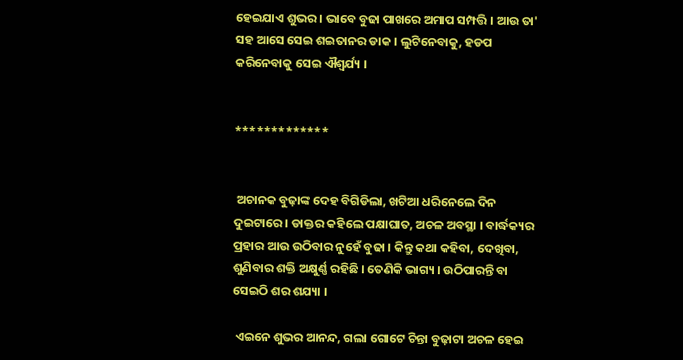ହେଇଯାଏ ଶୁଭର । ଭାବେ ବୁଢା ପାଖରେ ଅମାପ ସମ୍ପତ୍ତି । ଆଉ ତା' ସହ ଆସେ ସେଇ ଶଇତାନର ଡାକ । ଲୁଟିନେବାକୁ, ହଡପ କରିନେବାକୁ ସେଇ ଐଶ୍ୱର୍ଯ୍ୟ ।


*************


 ଅଚାନକ ବୁଢ଼ାଙ୍କ ଦେହ ବିଗିଡିଲା, ଖଟିଆ ଧରିନେଲେ ଦିନ ଦୁଇଟାରେ । ଡାକ୍ତର କହିଲେ ପକ୍ଷାଘାତ, ଅଚଳ ଅବସ୍ଥା । ବାର୍ଦ୍ଧକ୍ୟର ପ୍ରହାର ଆଉ ଉଠିବାର ନୁହେଁ ବୁଢା । କିନ୍ତୁ କଥା କହିବା, ଦେଖିବା, ଶୁଣିବାର ଶକ୍ତି ଅକ୍ଷୁର୍ଣ୍ଣ ରହିଛି । ତେଣିକି ଭାଗ୍ୟ । ଉଠିପାରନ୍ତି ବା ସେଇଠି ଶର ଶଯ୍ୟା ।

 ଏଇନେ ଶୁଭର ଆନନ୍ଦ, ଗଲା ଗୋଟେ ଚିନ୍ତା ବୁଢ଼ାଟା ଅଚଳ ହେଇ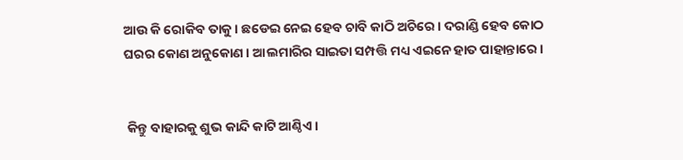ଆଉ କି ରୋକିବ ତାକୁ । ଛଡେଇ ନେଇ ହେବ ଚାବି କାଠି ଅଚିରେ । ଦରାଣ୍ଡି ହେବ କୋଠ ଘରର କୋଣ ଅନୁକୋଣ । ଆଲମାରିର ସାଇତା ସମ୍ପତ୍ତି ମଧ୍ୟ ଏଇନେ ହାତ ପାହାନ୍ତାରେ।


 କିନ୍ତୁ ବାହାରକୁ ଶୁଭ କାନ୍ଦି କାଟି ଆଣ୍ଠିଏ ।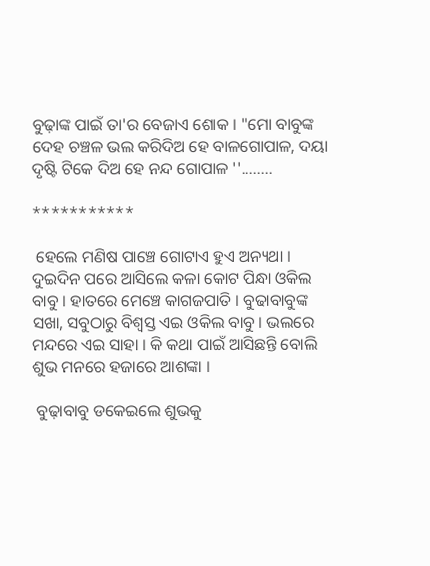ବୁଢ଼ାଙ୍କ ପାଇଁ ତା'ର ବେଜାଏ ଶୋକ । "ମୋ ବାବୁଙ୍କ ଦେହ ଚଞ୍ଚଳ ଭଲ କରିଦିଅ ହେ ବାଳଗୋପାଳ, ଦୟା ଦୃଷ୍ଟି ଟିକେ ଦିଅ ହେ ନନ୍ଦ ଗୋପାଳ ''........

***********

 ହେଲେ ମଣିଷ ପାଞ୍ଚେ ଗୋଟାଏ ହୁଏ ଅନ୍ୟଥା । ଦୁଇଦିନ ପରେ ଆସିଲେ କଳା କୋଟ ପିନ୍ଧା ଓକିଲ ବାବୁ । ହାତରେ ମେଞ୍ଚେ କାଗଜପାତି । ବୁଢାବାବୁଙ୍କ ସଖା, ସବୁଠାରୁ ବିଶ୍ଵସ୍ତ ଏଇ ଓକିଲ ବାବୁ । ଭଲରେ ମନ୍ଦରେ ଏଇ ସାହା । କି କଥା ପାଇଁ ଆସିଛନ୍ତି ବୋଲି ଶୁଭ ମନରେ ହଜାରେ ଆଶଙ୍କା ।

 ବୁଢ଼ାବାବୁ ଡକେଇଲେ ଶୁଭକୁ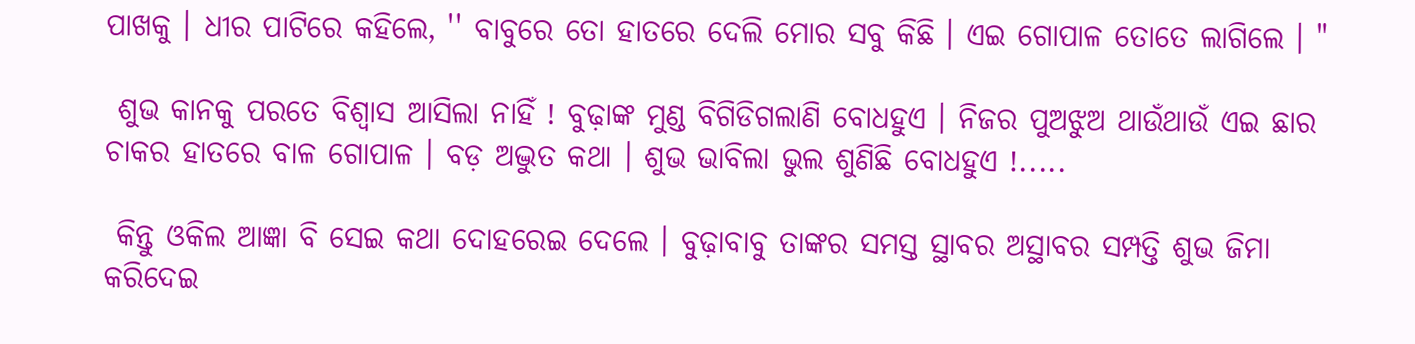ପାଖକୁ । ଧୀର ପାଟିରେ କହିଲେ, '' ବାବୁରେ ତୋ ହାତରେ ଦେଲି ମୋର ସବୁ କିଛି । ଏଇ ଗୋପାଳ ତୋତେ ଲାଗିଲେ । "

 ଶୁଭ କାନକୁ ପରତେ ବିଶ୍ୱାସ ଆସିଲା ନାହିଁ ! ବୁଢ଼ାଙ୍କ ମୁଣ୍ଡ ବିଗିଡିଗଲାଣି ବୋଧହୁଏ । ନିଜର ପୁଅଝୁଅ ଥାଉଁଥାଉଁ ଏଇ ଛାର ଚାକର ହାତରେ ବାଳ ଗୋପାଳ । ବଡ଼ ଅଦ୍ଭୁତ କଥା । ଶୁଭ ଭାବିଲା ଭୁଲ ଶୁଣିଛି ବୋଧହୁଏ !.....

 କିନ୍ତୁ ଓକିଲ ଆଜ୍ଞା ବି ସେଇ କଥା ଦୋହରେଇ ଦେଲେ । ବୁଢ଼ାବାବୁ ତାଙ୍କର ସମସ୍ତ ସ୍ଥାବର ଅସ୍ଥାବର ସମ୍ପତ୍ତି ଶୁଭ ଜିମା କରିଦେଇ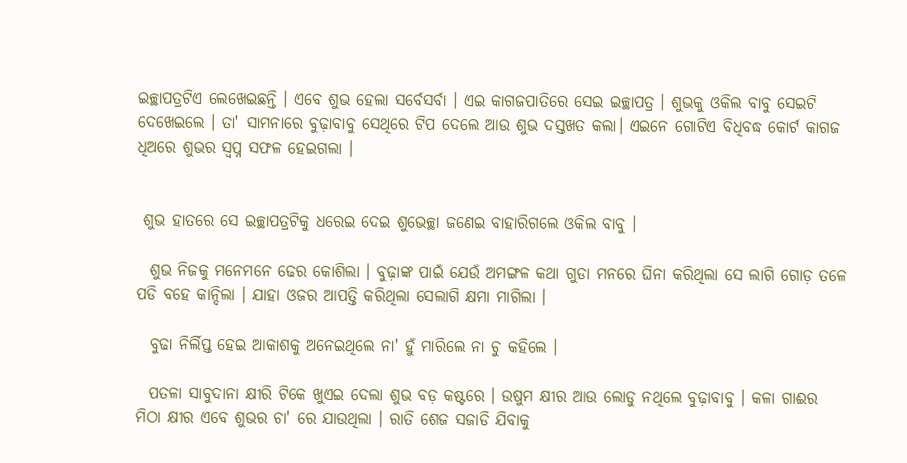ଇଚ୍ଛାପତ୍ରଟିଏ ଲେଖେଇଛନ୍ତି । ଏବେ ଶୁଭ ହେଲା ସର୍ବେସର୍ବା । ଏଇ କାଗଜପାତିରେ ସେଇ ଇଚ୍ଛାପତ୍ର । ଶୁଭକୁ ଓକିଲ ବାବୁ ସେଇଟି ଦେଖେଇଲେ । ତା' ସାମନାରେ ବୁଢ଼ାବାବୁ ସେଥିରେ ଟିପ ଦେଲେ ଆଉ ଶୁଭ ଦସ୍ତଖତ କଲା। ଏଇନେ ଗୋଟିଏ ବିଧିବଦ୍ଧ କୋର୍ଟ କାଗଜ ଧିଅରେ ଶୁଭର ସ୍ୱପ୍ନ ସଫଳ ହେଇଗଲା ।


 ଶୁଭ ହାତରେ ସେ ଇଚ୍ଛାପତ୍ରଟିକୁ ଧରେଇ ଦେଇ ଶୁଭେଚ୍ଛା ଜଣେଇ ବାହାରିଗଲେ ଓକିଲ ବାବୁ ।

  ଶୁଭ ନିଜକୁ ମନେମନେ ଢେର କୋଶିଲା । ବୁଢ଼ାଙ୍କ ପାଇଁ ଯେଉଁ ଅମଙ୍ଗଳ କଥା ଗୁଡା ମନରେ ଘିନା କରିଥିଲା ସେ ଲାଗି ଗୋଡ଼ ତଳେ ପଡି ବହେ କାନ୍ଦିଲା । ଯାହା ଓଜର ଆପତ୍ତି କରିଥିଲା ସେଲାଗି କ୍ଷମା ମାଗିଲା ।

  ବୁଢା ନିର୍ଲିପ୍ତ ହେଇ ଆକାଶକୁ ଅନେଇଥିଲେ ନା' ହୁଁ ମାରିଲେ ନା ଚୁ କହିଲେ ।

  ପତଳା ସାବୁଦାନା କ୍ଷୀରି ଟିକେ ଖୁଏଇ ଦେଲା ଶୁଭ ବଡ଼ କଷ୍ଟରେ । ଉଷୁମ କ୍ଷୀର ଆଉ ଲୋଡୁ ନଥିଲେ ବୁଢ଼ାବାବୁ । କଳା ଗାଈର ମିଠା କ୍ଷୀର ଏବେ ଶୁଭର ଚା' ରେ ଯାଉଥିଲା । ରାତି ଶେଜ ସଜାଡି ଯିବାକୁ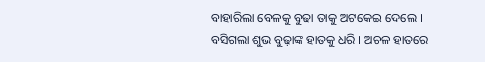ବାହାରିଲା ବେଳକୁ ବୁଢା ତାକୁ ଅଟକେଇ ଦେଲେ । ବସିଗଲା ଶୁଭ ବୁଢ଼ାଙ୍କ ହାତକୁ ଧରି । ଅଚଳ ହାତରେ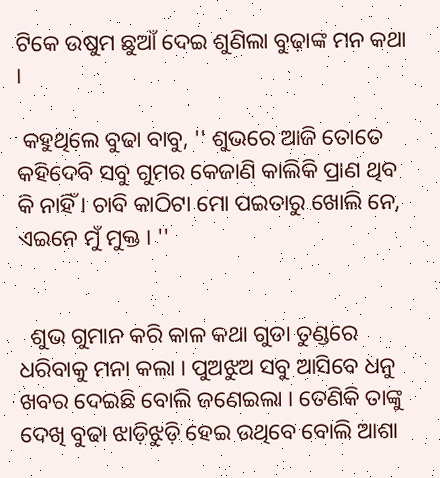ଟିକେ ଉଷୁମ ଛୁଆଁ ଦେଇ ଶୁଣିଲା ବୁଢ଼ାଙ୍କ ମନ କଥା ।

 କହୁଥିଲେ ବୁଢା ବାବୁ, '' ଶୁଭରେ ଆଜି ତୋତେ କହିଦେବି ସବୁ ଗୁମର କେଜାଣି କାଲିକି ପ୍ରାଣ ଥିବ କି ନାହିଁ । ଚାବି କାଠିଟା ମୋ ପଇତାରୁ ଖୋଲି ନେ, ଏଇନେ ମୁଁ ମୁକ୍ତ । ''


  ଶୁଭ ଗୁମାନ କରି କାଳ କଥା ଗୁଡା ତୁଣ୍ଡରେ ଧରିବାକୁ ମନା କଲା । ପୁଅଝୁଅ ସବୁ ଆସିବେ ଧନୁ ଖବର ଦେଇଛି ବୋଲି ଜଣେଇଲା । ତେଣିକି ତାଙ୍କୁ ଦେଖି ବୁଢା ଝାଡ଼ିଝୁଡ଼ି ହେଇ ଉଥିବେ ବୋଲି ଆଶା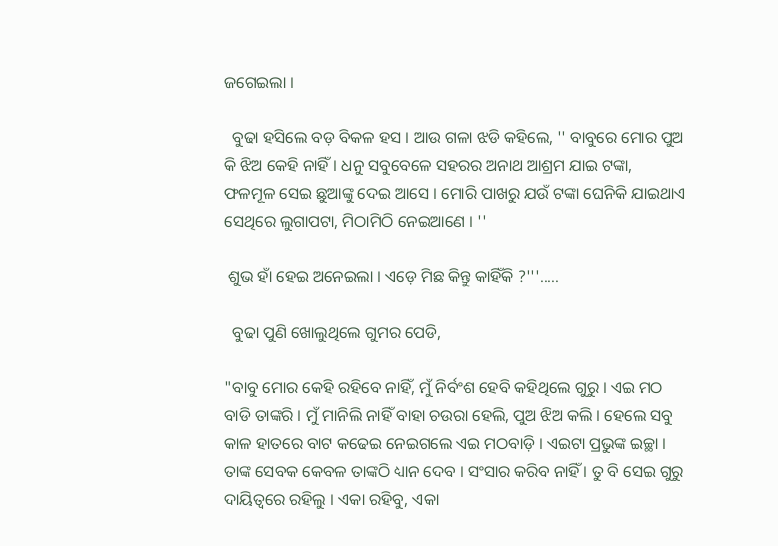ଜଗେଇଲା ।

  ବୁଢା ହସିଲେ ବଡ଼ ବିକଳ ହସ । ଆଉ ଗଳା ଝଡି କହିଲେ, '' ବାବୁରେ ମୋର ପୁଅ କି ଝିଅ କେହି ନାହିଁ । ଧନୁ ସବୁବେଳେ ସହରର ଅନାଥ ଆଶ୍ରମ ଯାଇ ଟଙ୍କା, ଫଳମୂଳ ସେଇ ଛୁଆଙ୍କୁ ଦେଇ ଆସେ । ମୋରି ପାଖରୁ ଯଉଁ ଟଙ୍କା ଘେନିକି ଯାଇଥାଏ ସେଥିରେ ଲୁଗାପଟା, ମିଠାମିଠି ନେଇଆଣେ । ''

 ଶୁଭ ହାଁ ହେଇ ଅନେଇଲା । ଏଡ଼େ ମିଛ କିନ୍ତୁ କାହିଁକି ?'''.....

  ବୁଢା ପୁଣି ଖୋଲୁଥିଲେ ଗୁମର ପେଡି,

"ବାବୁ ମୋର କେହି ରହିବେ ନାହିଁ, ମୁଁ ନିର୍ବଂଶ ହେବି କହିଥିଲେ ଗୁରୁ । ଏଇ ମଠ ବାଡି ତାଙ୍କରି । ମୁଁ ମାନିଲି ନାହିଁ ବାହା ଚଉରା ହେଲି, ପୁଅ ଝିଅ କଲି । ହେଲେ ସବୁ କାଳ ହାତରେ ବାଟ କଢେଇ ନେଇଗଲେ ଏଇ ମଠବାଡ଼ି । ଏଇଟା ପ୍ରଭୁଙ୍କ ଇଚ୍ଛା । ତାଙ୍କ ସେବକ କେବଳ ତାଙ୍କଠି ଧ୍ୟାନ ଦେବ । ସଂସାର କରିବ ନାହିଁ । ତୁ ବି ସେଇ ଗୁରୁ ଦାୟିତ୍ୱରେ ରହିଲୁ । ଏକା ରହିବୁ, ଏକା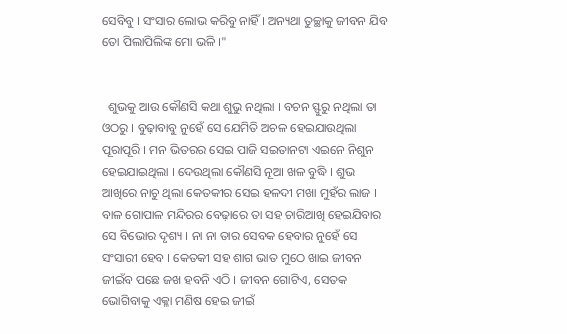ସେବିବୁ । ସଂସାର ଲୋଭ କରିବୁ ନାହିଁ । ଅନ୍ୟଥା ତୁଚ୍ଛାକୁ ଜୀବନ ଯିବ ତୋ ପିଲାପିଲିଙ୍କ ମୋ ଭଳି ।"


  ଶୁଭକୁ ଆଉ କୌଣସି କଥା ଶୁଭୁ ନଥିଲା । ବଚନ ସ୍ଫୁରୁ ନଥିଲା ତା ଓଠରୁ । ବୁଢ଼ାବାବୁ ନୁହେଁ ସେ ଯେମିତି ଅଚଳ ହେଇଯାଉଥିଲା ପୂରାପୂରି । ମନ ଭିତରର ସେଇ ପାଜି ସଇତାନଟା ଏଇନେ ନିଶୁନ ହେଇଯାଇଥିଲା । ଦେଉଥିଲା କୌଣସି ନୂଆ ଖଳ ବୁଦ୍ଧି । ଶୁଭ ଆଖିରେ ନାଚୁ ଥିଲା କେତକୀର ସେଇ ହଳଦୀ ମଖା ମୁହଁର ଲାଜ । ବାଳ ଗୋପାଳ ମନ୍ଦିରର ବେଢ଼ାରେ ତା ସହ ଚାରିଆଖି ହେଇଯିବାର ସେ ବିଭୋର ଦୃଶ୍ୟ । ନା ନା ତାର ସେବକ ହେବାର ନୁହେଁ ସେ ସଂସାରୀ ହେବ । କେତକୀ ସହ ଶାଗ ଭାତ ମୁଠେ ଖାଇ ଜୀବନ ଜୀଇଁବ ପଛେ ଜଖ ହବନି ଏଠି । ଜୀବନ ଗୋଟିଏ, ସେତକ ଭୋଗିବାକୁ ଏକ୍ଳା ମଣିଷ ହେଇ ଜୀଇଁ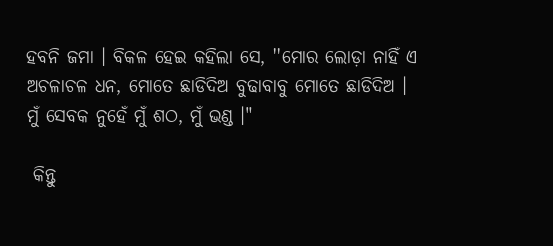ହବନି ଜମା । ବିକଳ ହେଇ କହିଲା ସେ, ''ମୋର ଲୋଡ଼ା ନାହିଁ ଏ ଅଚଳାଚଳ ଧନ, ମୋତେ ଛାଡିଦିଅ ବୁଢାବାବୁ ମୋତେ ଛାଡିଦିଅ । ମୁଁ ସେବକ ନୁହେଁ ମୁଁ ଶଠ, ମୁଁ ଭଣ୍ଡ ।"

 କିନ୍ତୁ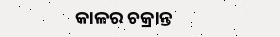କାଳର ଚକ୍ରାନ୍ତ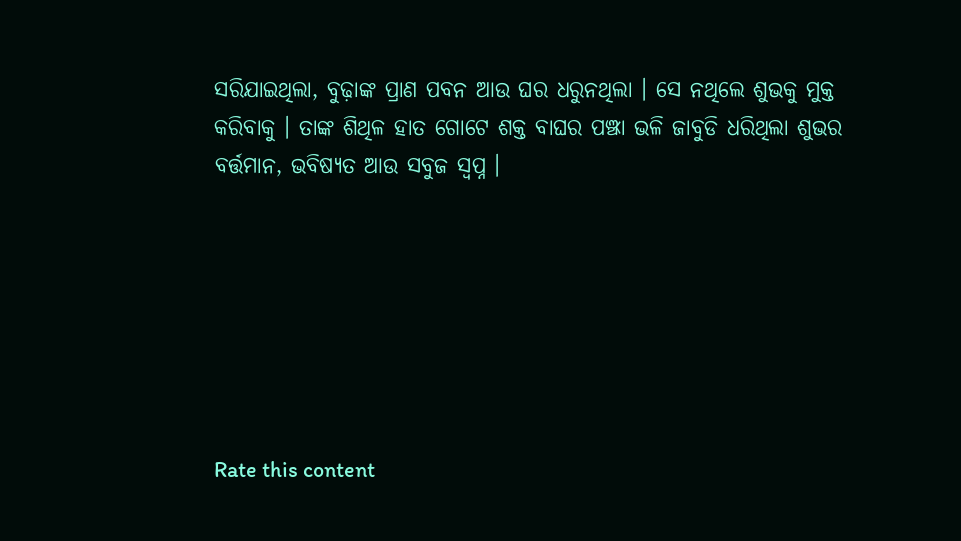ସରିଯାଇଥିଲା, ବୁଢ଼ାଙ୍କ ପ୍ରାଣ ପବନ ଆଉ ଘର ଧରୁନଥିଲା । ସେ ନଥିଲେ ଶୁଭକୁ ମୁକ୍ତ କରିବାକୁ । ତାଙ୍କ ଶିଥିଳ ହାତ ଗୋଟେ ଶକ୍ତ ବାଘର ପଞ୍ଝା ଭଳି ଜାବୁଡି ଧରିଥିଲା ଶୁଭର ବର୍ତ୍ତମାନ, ଭବିଷ୍ୟତ ଆଉ ସବୁଜ ସ୍ୱପ୍ନ ।







Rate this content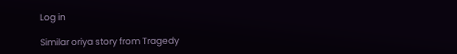Log in

Similar oriya story from Tragedy